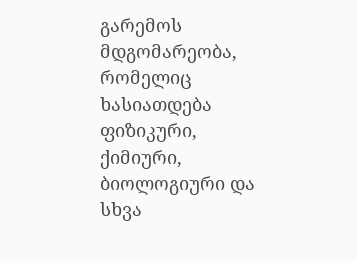გარემოს მდგომარეობა, რომელიც ხასიათდება ფიზიკური, ქიმიური, ბიოლოგიური და სხვა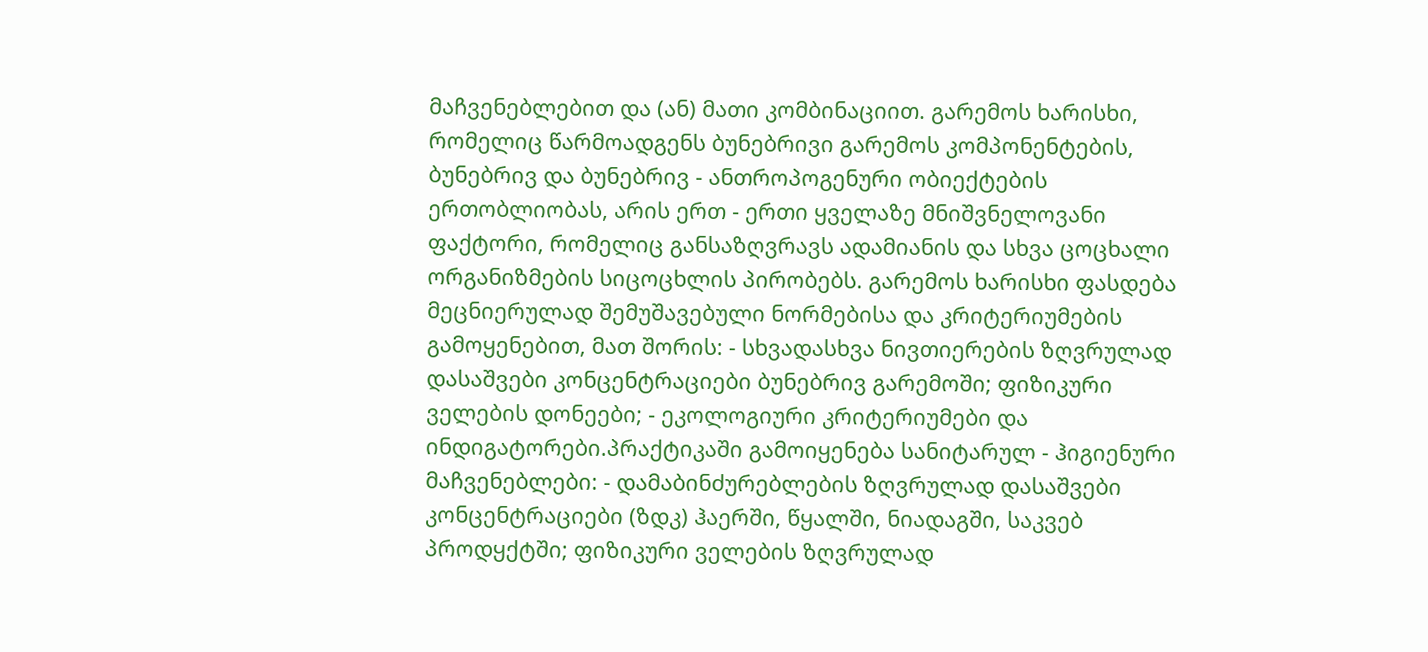მაჩვენებლებით და (ან) მათი კომბინაციით. გარემოს ხარისხი, რომელიც წარმოადგენს ბუნებრივი გარემოს კომპონენტების, ბუნებრივ და ბუნებრივ - ანთროპოგენური ობიექტების ერთობლიობას, არის ერთ - ერთი ყველაზე მნიშვნელოვანი ფაქტორი, რომელიც განსაზღვრავს ადამიანის და სხვა ცოცხალი ორგანიზმების სიცოცხლის პირობებს. გარემოს ხარისხი ფასდება მეცნიერულად შემუშავებული ნორმებისა და კრიტერიუმების გამოყენებით, მათ შორის: - სხვადასხვა ნივთიერების ზღვრულად დასაშვები კონცენტრაციები ბუნებრივ გარემოში; ფიზიკური ველების დონეები; - ეკოლოგიური კრიტერიუმები და ინდიგატორები.პრაქტიკაში გამოიყენება სანიტარულ - ჰიგიენური მაჩვენებლები: - დამაბინძურებლების ზღვრულად დასაშვები კონცენტრაციები (ზდკ) ჰაერში, წყალში, ნიადაგში, საკვებ პროდყქტში; ფიზიკური ველების ზღვრულად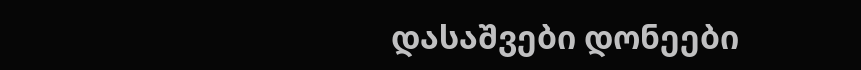დასაშვები დონეები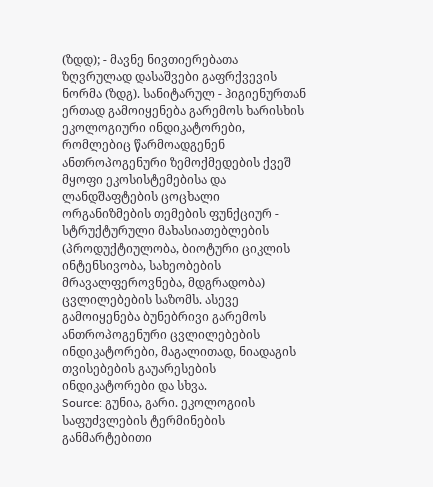(ზდდ); - მავნე ნივთიერებათა ზღვრულად დასაშვები გაფრქვევის ნორმა (ზდგ). სანიტარულ - ჰიგიენურთან ერთად გამოიყენება გარემოს ხარისხის ეკოლოგიური ინდიკატორები, რომლებიც წარმოადგენენ ანთროპოგენური ზემოქმედების ქვეშ მყოფი ეკოსისტემებისა და ლანდშაფტების ცოცხალი ორგანიზმების თემების ფუნქციურ - სტრუქტურული მახასიათებლების (პროდუქტიულობა, ბიოტური ციკლის ინტენსივობა, სახეობების მრავალფეროვნება, მდგრადობა) ცვლილებების საზომს. ასევე გამოიყენება ბუნებრივი გარემოს ანთროპოგენური ცვლილებების ინდიკატორები, მაგალითად, ნიადაგის თვისებების გაუარესების ინდიკატორები და სხვა.
Source: გუნია, გარი. ეკოლოგიის საფუძვლების ტერმინების განმარტებითი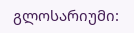გლოსარიუმი: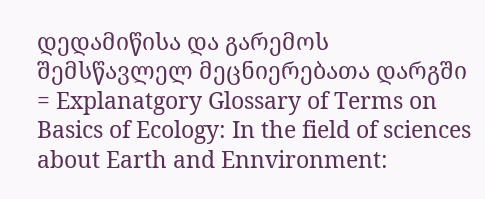დედამიწისა და გარემოს შემსწავლელ მეცნიერებათა დარგში = Explanatgory Glossary of Terms on Basics of Ecology: In the field of sciences about Earth and Ennvironment: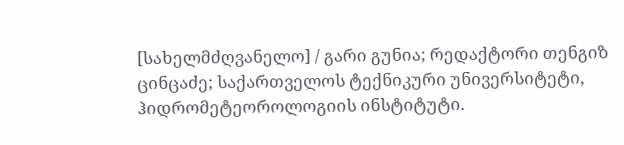[სახელმძღვანელო] / გარი გუნია; რედაქტორი თენგიზ ცინცაძე; საქართველოს ტექნიკური უნივერსიტეტი, ჰიდრომეტეოროლოგიის ინსტიტუტი.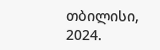თბილისი, 2024.